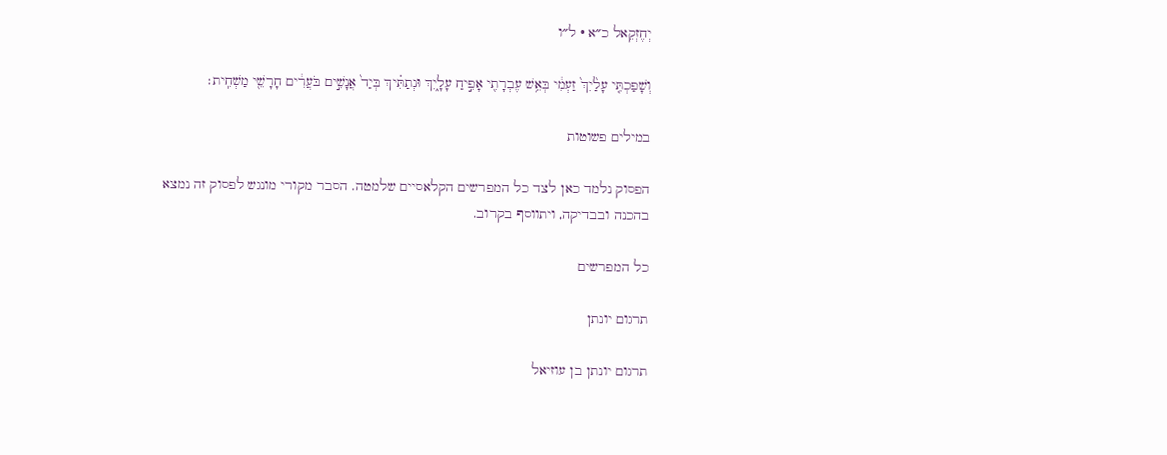יְחֶזְקֵאל כ״א · ל״ו

וְשָׁפַכְתִּ֤י עָלַ֙יִךְ֙ זַעְמִ֔י בְּאֵ֥שׁ עֶבְרָתִ֖י אָפִ֣יחַ עָלָ֑יִךְ וּנְתַתִּ֗יךְ בְּיַד֙ אֲנָשִׁ֣ים בֹּעֲרִ֔ים חָרָשֵׁ֖י מַשְׁחִֽית׃

במילים פשוטות

הפסוק נלמד כאן לצד כל המפרשים הקלאסיים שלמטה. הסבר מקורי מונגש לפסוק זה נמצא בהכנה ובבדיקה, ויתווסף בקרוב.

כל המפרשים

תרגום יונתן

תרגום יונתן בן עוזיאל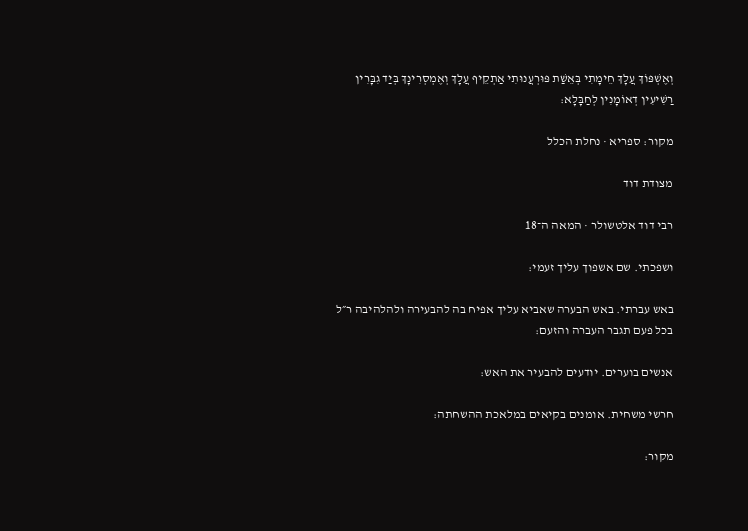וְאֶשְׁפּוֹךְ עֲלָךְ חֵימָתִי בְּאֵשַׁת פּוּרְעֲנוּתִי אַתְקֵיף עֲלָךְ וְאֶמְסְרִינָךְ בְּיַד גִבָּרִין רַשִׁיעִין דְאוֹמָנִין לְחַבָּלָא:

מקור: ספריא · נחלת הכלל

מצודת דוד

רבי דוד אלטשולר · המאה ה־18

ושפכתי. שם אשפוך עליך זעמי:

באש עברתי. באש הבערה שאביא עליך אפיח בה להבעירה ולהלהיבה ר״ל בכל פעם תגבר העברה והזעם:

אנשים בוערים. יודעים להבעיר את האש:

חרשי משחית. אומנים בקיאים במלאכת ההשחתה:

מקור: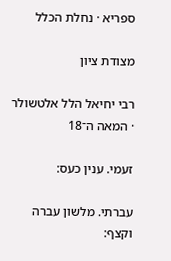ספריא · נחלת הכלל

מצודת ציון

רבי יחיאל הלל אלטשולר · המאה ה־18

זעמי. ענין כעס:

עברתי. מלשון עברה וקצף: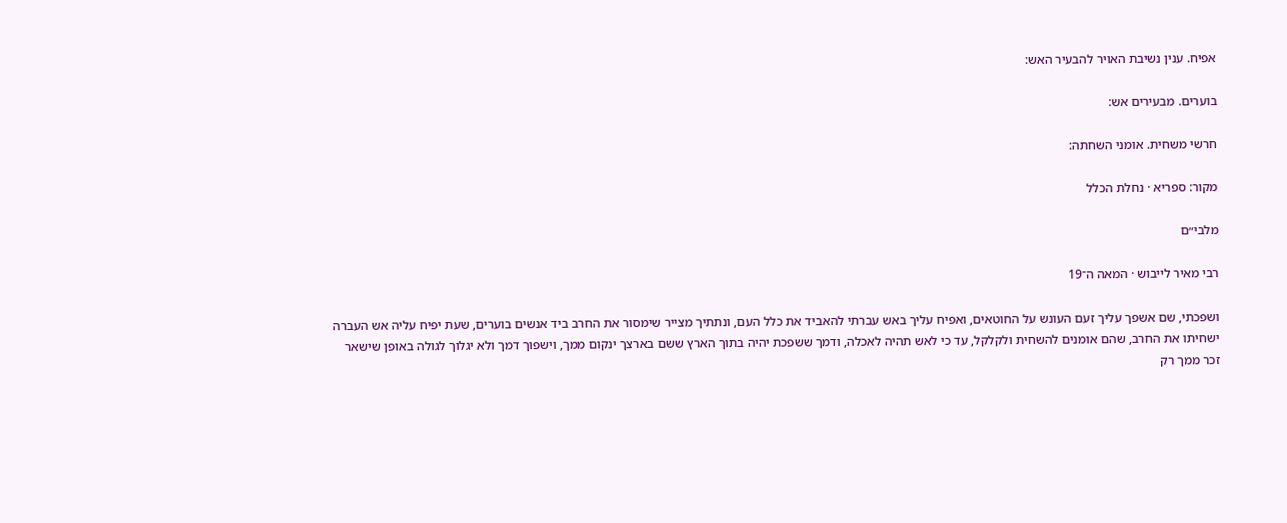אפיח. ענין נשיבת האויר להבעיר האש:

בוערים. מבעירים אש:

חרשי משחית. אומני השחתה:

מקור: ספריא · נחלת הכלל

מלבי״ם

רבי מאיר לייבוש · המאה ה־19

ושפכתי, שם אשפך עליך זעם העונש על החוטאים, ואפיח עליך באש עברתי להאביד את כלל העם, ונתתיך מצייר שימסור את החרב ביד אנשים בוערים, שעת יפיח עליה אש העברה ישחיתו את החרב, שהם אומנים להשחית ולקלקל, עד כי לאש תהיה לאכלה, ודמך ששפכת יהיה בתוך הארץ ששם בארצך ינקום ממך, וישפוך דמך ולא יגלוך לגולה באופן שישאר זכר ממך רק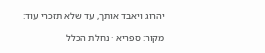יהרוג ויאבד אותך, עד שלא תזכרי עוד:

מקור: ספריא · נחלת הכלל